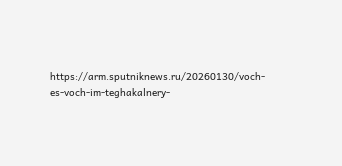https://arm.sputniknews.ru/20260130/voch-es-voch-im-teghakalnery-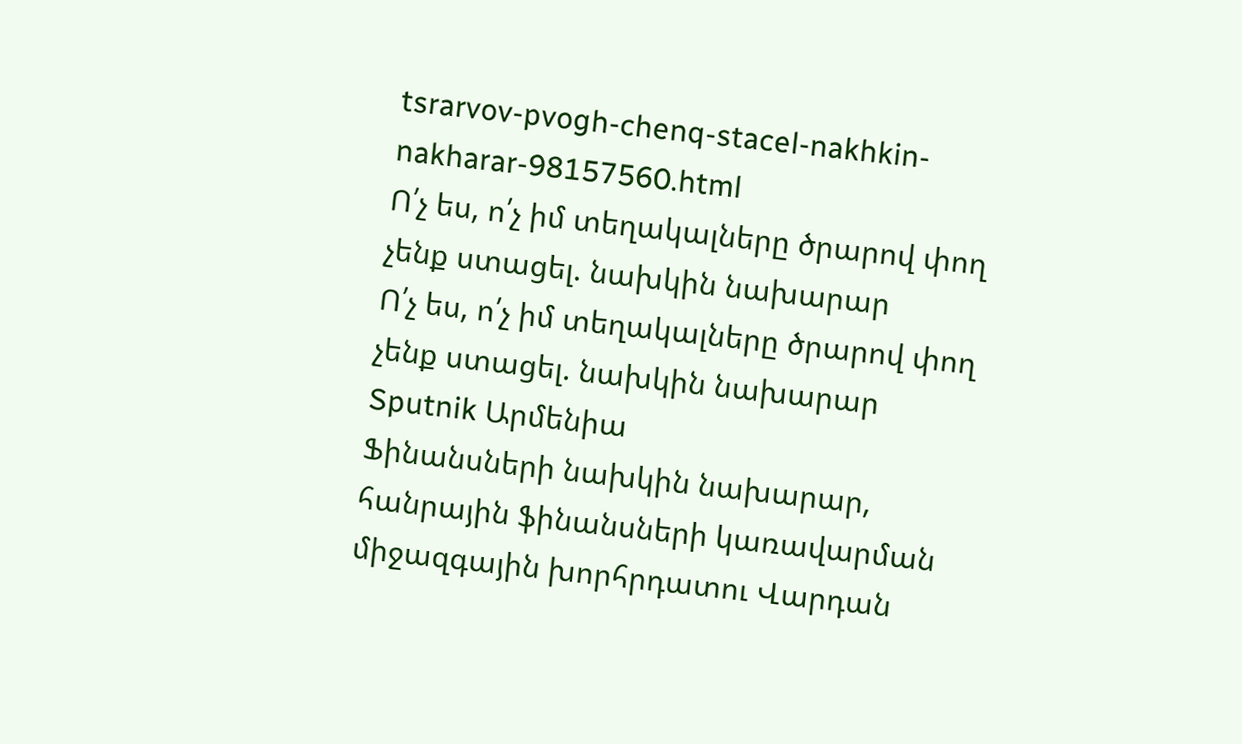tsrarvov-pvogh-chenq-stacel-nakhkin-nakharar-98157560.html
Ո՛չ ես, ո՛չ իմ տեղակալները ծրարով փող չենք ստացել. նախկին նախարար
Ո՛չ ես, ո՛չ իմ տեղակալները ծրարով փող չենք ստացել. նախկին նախարար
Sputnik Արմենիա
Ֆինանսների նախկին նախարար, հանրային ֆինանսների կառավարման միջազգային խորհրդատու Վարդան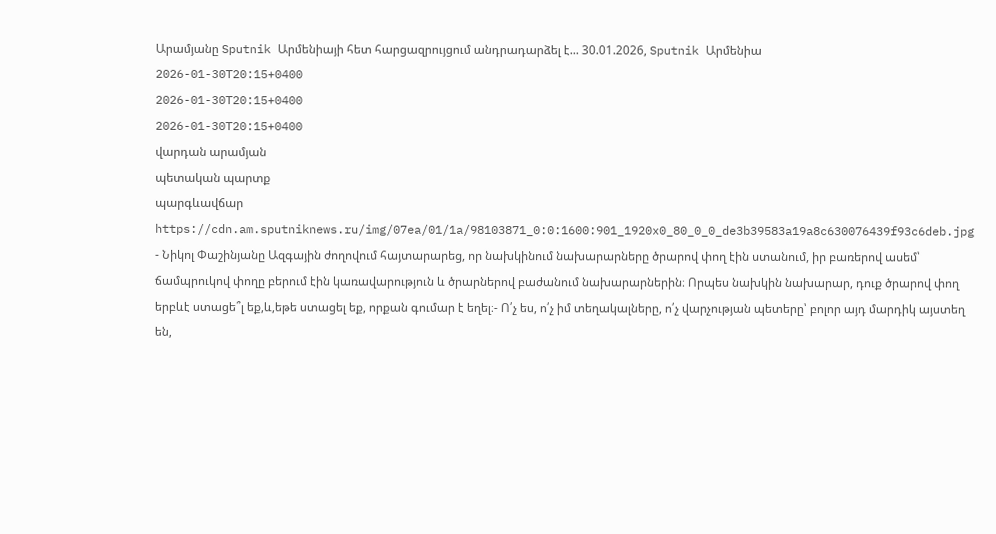Արամյանը Sputnik Արմենիայի հետ հարցազրույցում անդրադարձել է... 30.01.2026, Sputnik Արմենիա
2026-01-30T20:15+0400
2026-01-30T20:15+0400
2026-01-30T20:15+0400
վարդան արամյան
պետական պարտք
պարգևավճար
https://cdn.am.sputniknews.ru/img/07ea/01/1a/98103871_0:0:1600:901_1920x0_80_0_0_de3b39583a19a8c630076439f93c6deb.jpg
- Նիկոլ Փաշինյանը Ազգային ժողովում հայտարարեց, որ նախկինում նախարարները ծրարով փող էին ստանում, իր բառերով ասեմ՝ ճամպրուկով փողը բերում էին կառավարություն և ծրարներով բաժանում նախարարներին։ Որպես նախկին նախարար, դուք ծրարով փող երբևէ ստացե՞լ եք,և,եթե ստացել եք, որքան գումար է եղել։- Ո՛չ ես, ո՛չ իմ տեղակալները, ո՛չ վարչության պետերը՝ բոլոր այդ մարդիկ այստեղ են,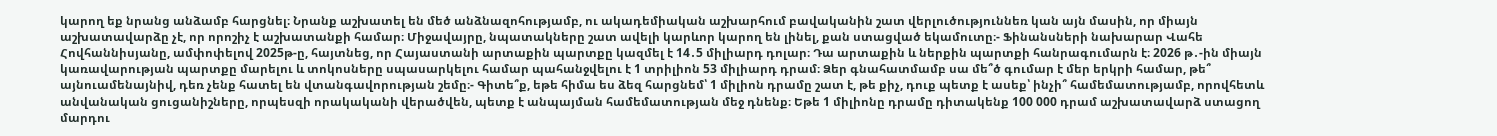կարող եք նրանց անձամբ հարցնել։ Նրանք աշխատել են մեծ անձնազոհությամբ, ու ակադեմիական աշխարհում բավականին շատ վերլուծություննեռ կան այն մասին, որ միայն աշխատավարձը չէ, որ որոշիչ է աշխատանքի համար։ Միջավայրը, նպատակները շատ ավելի կարևոր կարող են լինել, քան ստացված եկամուտը։- Ֆինանսների նախարար Վահե Հովհաննիսյանը, ամփոփելով 2025թ-ը, հայտնեց, որ Հայաստանի արտաքին պարտքը կազմել է 14․5 միլիարդ դոլար։ Դա արտաքին և ներքին պարտքի հանրագումարն է։ 2026 թ․-ին միայն կառավարության պարտքը մարելու և տոկոսները սպասարկելու համար պահանջվելու է 1 տրիլիոն 53 միլիարդ դրամ։ Ձեր գնահատմամբ սա մե՞ծ գումար է մեր երկրի համար, թե՞ այնուամենայնիվ, դեռ չենք հատել են վտանգավորության շեմը։- Գիտե՞ք, եթե հիմա ես ձեզ հարցնեմ՝ 1 միլիոն դրամը շատ է, թե քիչ, դուք պետք է ասեք՝ ինչի՞ համեմատությամբ, որովհետև անվանական ցուցանիշները, որպեսզի որակականի վերածվեն, պետք է անպայման համեմատության մեջ դնենք։ Եթե 1 միլիոնը դրամը դիտակենք 100 000 դրամ աշխատավարձ ստացող մարդու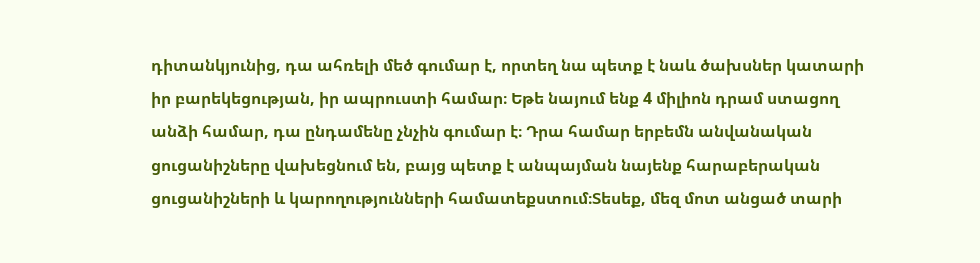դիտանկյունից, դա ահռելի մեծ գումար է, որտեղ նա պետք է նաև ծախսներ կատարի իր բարեկեցության, իր ապրուստի համար։ Եթե նայում ենք 4 միլիոն դրամ ստացող անձի համար, դա ընդամենը չնչին գումար է։ Դրա համար երբեմն անվանական ցուցանիշները վախեցնում են, բայց պետք է անպայման նայենք հարաբերական ցուցանիշների և կարողությունների համատեքստում։Տեսեք, մեզ մոտ անցած տարի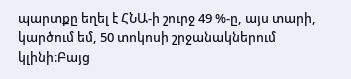պարտքը եղել է ՀՆԱ-ի շուրջ 49 %-ը, այս տարի, կարծում եմ, 50 տոկոսի շրջանակներում կլինի։Բայց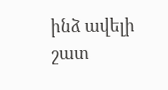ինձ ավելի շատ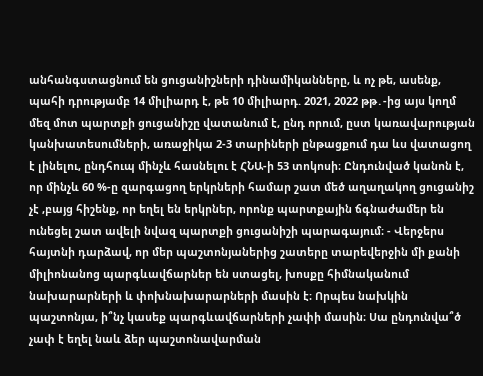անհանգստացնում են ցուցանիշների դինամիկանները, և ոչ թե, ասենք, պահի դրությամբ 14 միլիարդ է, թե 10 միլիարդ. 2021, 2022 թթ․-ից այս կողմ մեզ մոտ պարտքի ցուցանիշը վատանում է, ընդ որում, ըստ կառավարության կանխատեսումների, առաջիկա 2-3 տարիների ընթացքում դա ևս վատացող է լինելու, ընդհուպ մինչև հասնելու է ՀՆԱ-ի 53 տոկոսի։ Ընդունված կանոն է, որ մինչև 60 %-ը զարգացող երկրների համար շատ մեծ աղաղակող ցուցանիշ չէ ,բայց հիշենք, որ եղել են երկրներ, որոնք պարտքային ճգնաժամեր են ունեցել շատ ավելի նվազ պարտքի ցուցանիշի պարագայում։ - Վերջերս հայտնի դարձավ, որ մեր պաշտոնյաներից շատերը տարեվերջին մի քանի միլիոնանոց պարգևավճարներ են ստացել, խոսքը հիմնականում նախարարների և փոխնախարարների մասին է։ Որպես նախկին պաշտոնյա, ի՞նչ կասեք պարգևավճարների չափի մասին։ Սա ընդունվա՞ծ չափ է եղել նաև ձեր պաշտոնավարման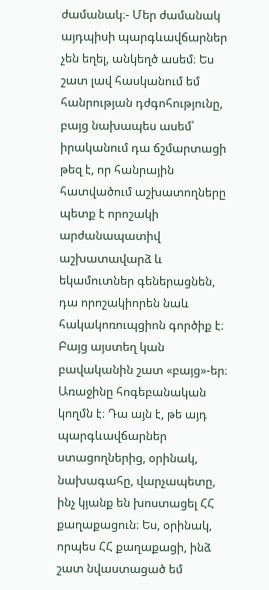ժամանակ։- Մեր ժամանակ այդպիսի պարգևավճարներ չեն եղել, անկեղծ ասեմ։ Ես շատ լավ հասկանում եմ հանրության դժգոհությունը, բայց նախապես ասեմ՝ իրականում դա ճշմարտացի թեզ է, որ հանրային հատվածում աշխատողները պետք է որոշակի արժանապատիվ աշխատավարձ և եկամուտներ գեներացնեն, դա որոշակիորեն նաև հակակոռուպցիոն գործիք է։ Բայց այստեղ կան բավականին շատ «բայց»-եր։ Առաջինը հոգեբանական կողմն է։ Դա այն է, թե այդ պարգևավճարներ ստացողներից, օրինակ, նախագահը, վարչապետը, ինչ կյանք են խոստացել ՀՀ քաղաքացուն։ Ես, օրինակ, որպես ՀՀ քաղաքացի, ինձ շատ նվաստացած եմ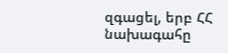զգացել, երբ ՀՀ նախագահը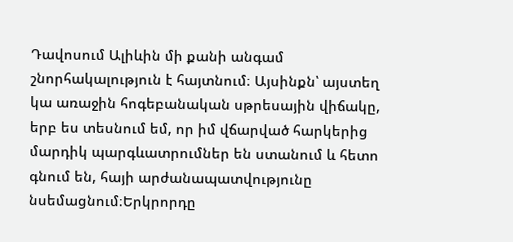Դավոսում Ալիևին մի քանի անգամ շնորհակալություն է հայտնում։ Այսինքն՝ այստեղ կա առաջին հոգեբանական սթրեսային վիճակը, երբ ես տեսնում եմ, որ իմ վճարված հարկերից մարդիկ պարգևատրումներ են ստանում և հետո գնում են, հայի արժանապատվությունը նսեմացնում։Երկրորդը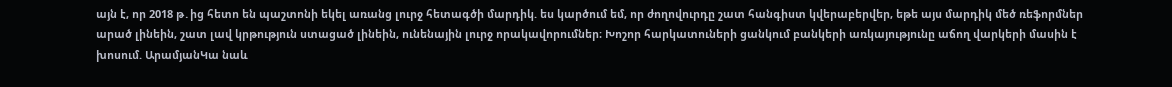այն է, որ 2018 թ․ից հետո են պաշտոնի եկել առանց լուրջ հետագծի մարդիկ. ես կարծում եմ, որ ժողովուրդը շատ հանգիստ կվերաբերվեր, եթե այս մարդիկ մեծ ռեֆորմներ արած լինեին, շատ լավ կրթություն ստացած լինեին, ունենային լուրջ որակավորումներ։ Խոշոր հարկատուների ցանկում բանկերի առկայությունը աճող վարկերի մասին է խոսում. ԱրամյանԿա նաև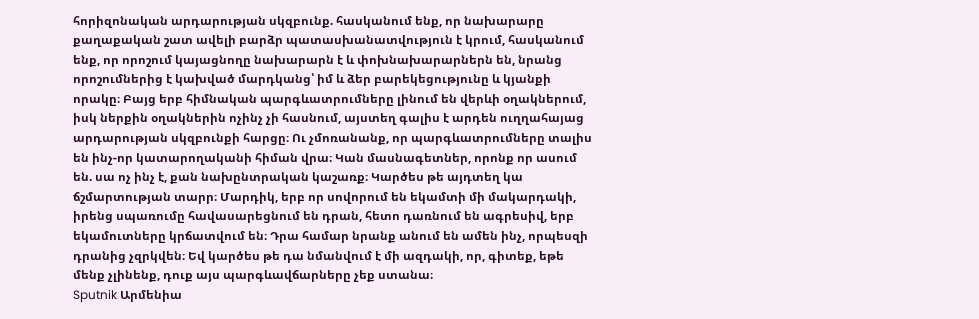հորիզոնական արդարության սկզբունք. հասկանում ենք, որ նախարարը քաղաքական շատ ավելի բարձր պատասխանատվություն է կրում, հասկանում ենք, որ որոշում կայացնողը նախարարն է և փոխնախարարներն են, նրանց որոշումներից է կախված մարդկանց՝ իմ և ձեր բարեկեցությունը և կյանքի որակը։ Բայց երբ հիմնական պարգևատրումները լինում են վերևի օղակներում, իսկ ներքին օղակներին ոչինչ չի հասնում, այստեղ գալիս է արդեն ուղղահայաց արդարության սկզբունքի հարցը։ Ու չմոռանանք, որ պարգևատրումները տալիս են ինչ-որ կատարողականի հիման վրա։ Կան մասնագետներ, որոնք որ ասում են. սա ոչ ինչ է, քան նախընտրական կաշառք։ Կարծես թե այդտեղ կա ճշմարտության տարր։ Մարդիկ, երբ որ սովորում են եկամտի մի մակարդակի, իրենց սպառումը հավասարեցնում են դրան, հետո դառնում են ագրեսիվ, երբ եկամուտները կրճատվում են։ Դրա համար նրանք անում են ամեն ինչ, որպեսզի դրանից չզրկվեն։ Եվ կարծես թե դա նմանվում է մի ազդակի, որ, գիտեք, եթե մենք չլինենք, դուք այս պարգևավճարները չեք ստանա։
Sputnik Արմենիա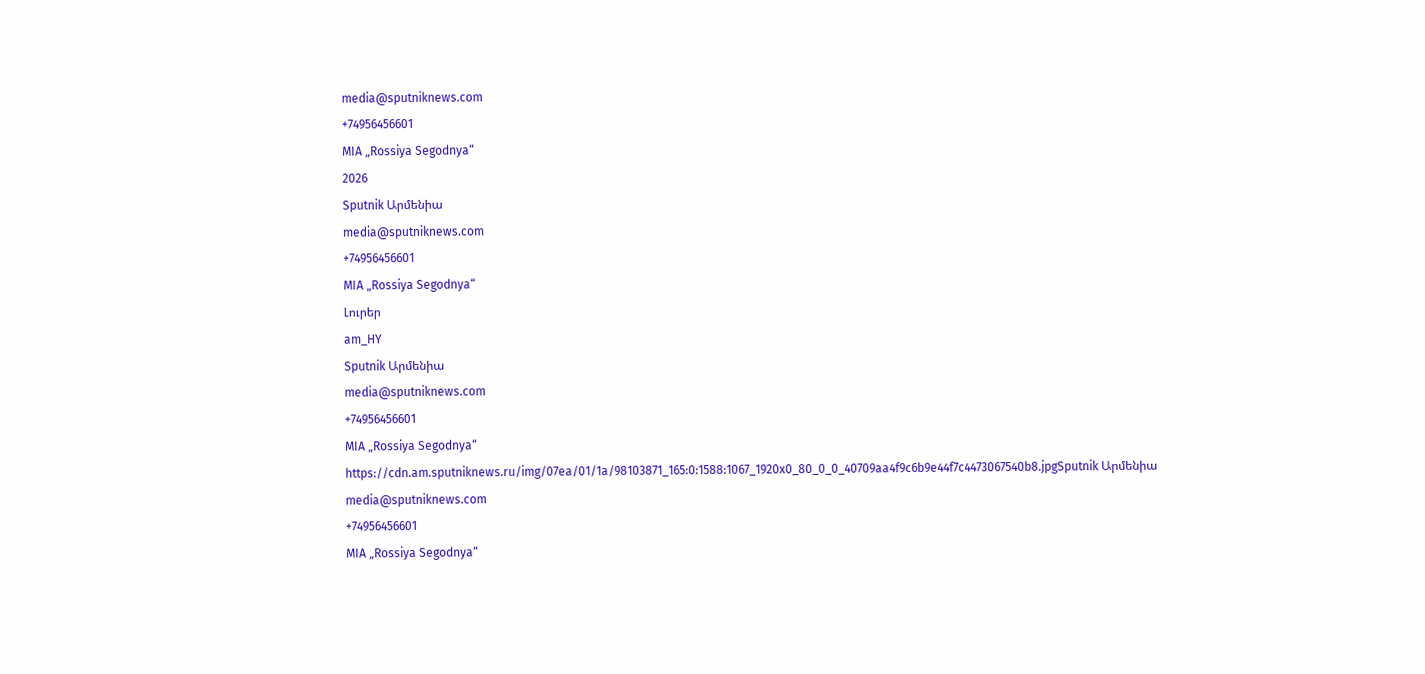media@sputniknews.com
+74956456601
MIA „Rossiya Segodnya“
2026
Sputnik Արմենիա
media@sputniknews.com
+74956456601
MIA „Rossiya Segodnya“
Լուրեր
am_HY
Sputnik Արմենիա
media@sputniknews.com
+74956456601
MIA „Rossiya Segodnya“
https://cdn.am.sputniknews.ru/img/07ea/01/1a/98103871_165:0:1588:1067_1920x0_80_0_0_40709aa4f9c6b9e44f7c4473067540b8.jpgSputnik Արմենիա
media@sputniknews.com
+74956456601
MIA „Rossiya Segodnya“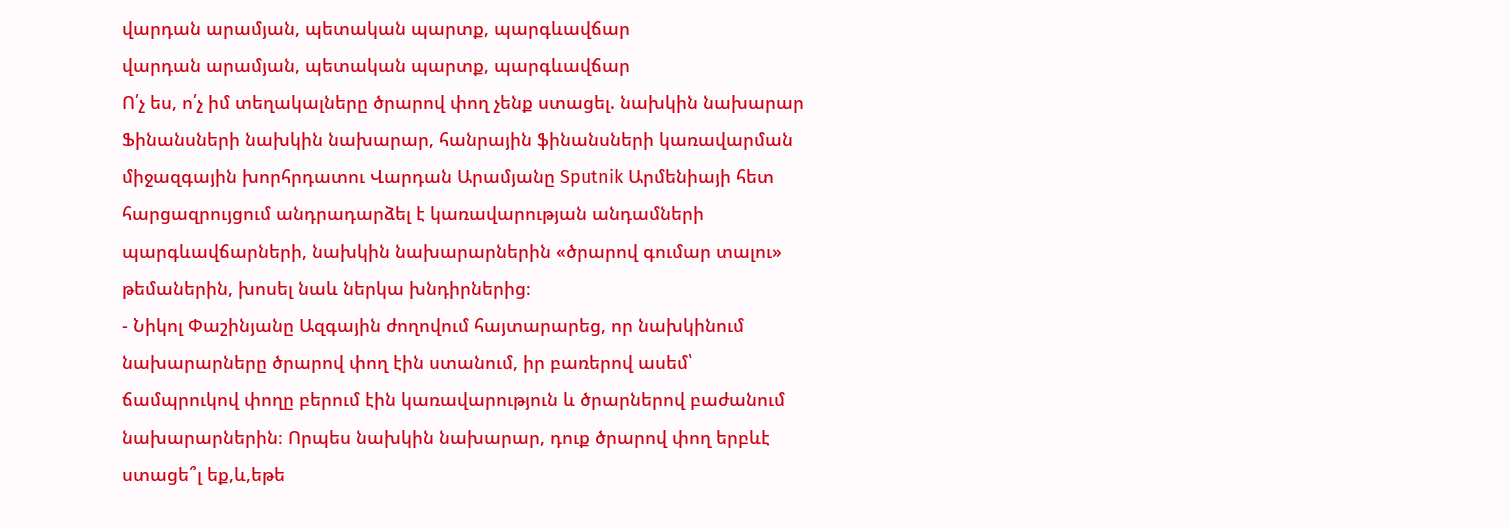վարդան արամյան, պետական պարտք, պարգևավճար
վարդան արամյան, պետական պարտք, պարգևավճար
Ո՛չ ես, ո՛չ իմ տեղակալները ծրարով փող չենք ստացել. նախկին նախարար
Ֆինանսների նախկին նախարար, հանրային ֆինանսների կառավարման միջազգային խորհրդատու Վարդան Արամյանը Sputnik Արմենիայի հետ հարցազրույցում անդրադարձել է կառավարության անդամների պարգևավճարների, նախկին նախարարներին «ծրարով գումար տալու» թեմաներին, խոսել նաև ներկա խնդիրներից։
- Նիկոլ Փաշինյանը Ազգային ժողովում հայտարարեց, որ նախկինում նախարարները ծրարով փող էին ստանում, իր բառերով ասեմ՝ ճամպրուկով փողը բերում էին կառավարություն և ծրարներով բաժանում նախարարներին։ Որպես նախկին նախարար, դուք ծրարով փող երբևէ ստացե՞լ եք,և,եթե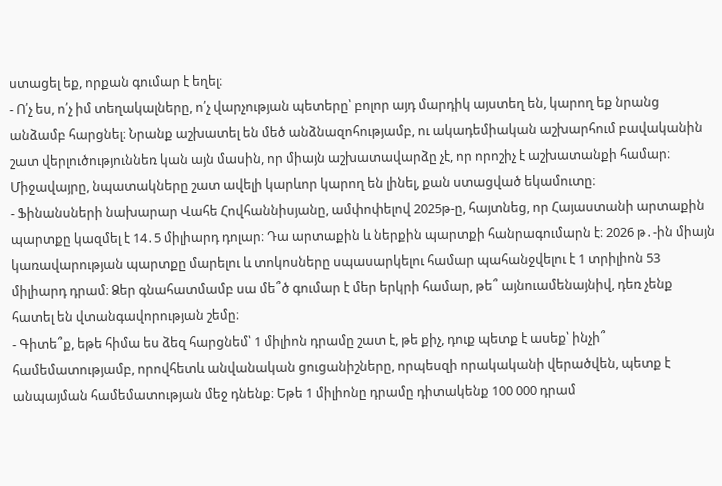ստացել եք, որքան գումար է եղել։
- Ո՛չ ես, ո՛չ իմ տեղակալները, ո՛չ վարչության պետերը՝ բոլոր այդ մարդիկ այստեղ են, կարող եք նրանց անձամբ հարցնել։ Նրանք աշխատել են մեծ անձնազոհությամբ, ու ակադեմիական աշխարհում բավականին շատ վերլուծություննեռ կան այն մասին, որ միայն աշխատավարձը չէ, որ որոշիչ է աշխատանքի համար։ Միջավայրը, նպատակները շատ ավելի կարևոր կարող են լինել, քան ստացված եկամուտը։
- Ֆինանսների նախարար Վահե Հովհաննիսյանը, ամփոփելով 2025թ-ը, հայտնեց, որ Հայաստանի արտաքին պարտքը կազմել է 14․5 միլիարդ դոլար։ Դա արտաքին և ներքին պարտքի հանրագումարն է։ 2026 թ․-ին միայն կառավարության պարտքը մարելու և տոկոսները սպասարկելու համար պահանջվելու է 1 տրիլիոն 53 միլիարդ դրամ։ Ձեր գնահատմամբ սա մե՞ծ գումար է մեր երկրի համար, թե՞ այնուամենայնիվ, դեռ չենք հատել են վտանգավորության շեմը։
- Գիտե՞ք, եթե հիմա ես ձեզ հարցնեմ՝ 1 միլիոն դրամը շատ է, թե քիչ, դուք պետք է ասեք՝ ինչի՞ համեմատությամբ, որովհետև անվանական ցուցանիշները, որպեսզի որակականի վերածվեն, պետք է անպայման համեմատության մեջ դնենք։ Եթե 1 միլիոնը դրամը դիտակենք 100 000 դրամ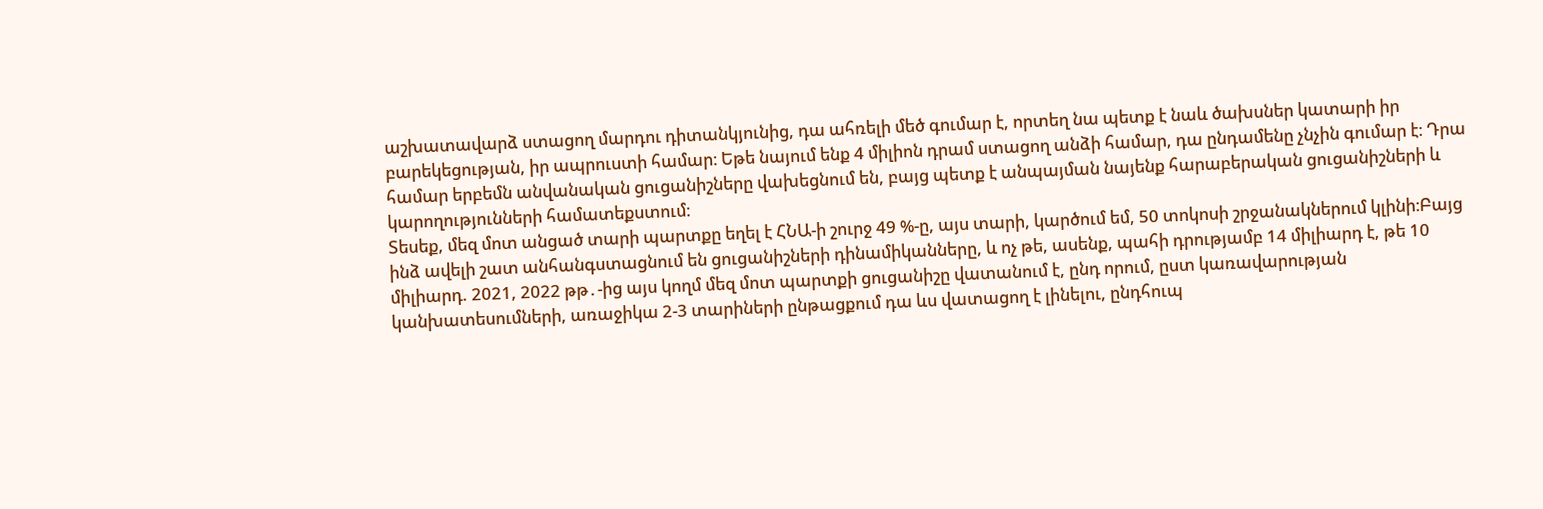աշխատավարձ ստացող մարդու դիտանկյունից, դա ահռելի մեծ գումար է, որտեղ նա պետք է նաև ծախսներ կատարի իր բարեկեցության, իր ապրուստի համար։ Եթե նայում ենք 4 միլիոն դրամ ստացող անձի համար, դա ընդամենը չնչին գումար է։ Դրա համար երբեմն անվանական ցուցանիշները վախեցնում են, բայց պետք է անպայման նայենք հարաբերական ցուցանիշների և կարողությունների համատեքստում։
Տեսեք, մեզ մոտ անցած տարի պարտքը եղել է ՀՆԱ-ի շուրջ 49 %-ը, այս տարի, կարծում եմ, 50 տոկոսի շրջանակներում կլինի։Բայց ինձ ավելի շատ անհանգստացնում են ցուցանիշների դինամիկանները, և ոչ թե, ասենք, պահի դրությամբ 14 միլիարդ է, թե 10 միլիարդ. 2021, 2022 թթ․-ից այս կողմ մեզ մոտ պարտքի ցուցանիշը վատանում է, ընդ որում, ըստ կառավարության կանխատեսումների, առաջիկա 2-3 տարիների ընթացքում դա ևս վատացող է լինելու, ընդհուպ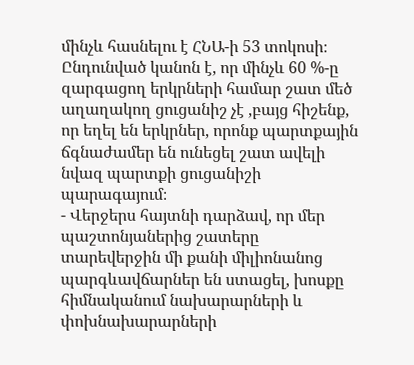մինչև հասնելու է ՀՆԱ-ի 53 տոկոսի։ Ընդունված կանոն է, որ մինչև 60 %-ը զարգացող երկրների համար շատ մեծ աղաղակող ցուցանիշ չէ ,բայց հիշենք, որ եղել են երկրներ, որոնք պարտքային ճգնաժամեր են ունեցել շատ ավելի նվազ պարտքի ցուցանիշի պարագայում։
- Վերջերս հայտնի դարձավ, որ մեր պաշտոնյաներից շատերը տարեվերջին մի քանի միլիոնանոց պարգևավճարներ են ստացել, խոսքը հիմնականում նախարարների և փոխնախարարների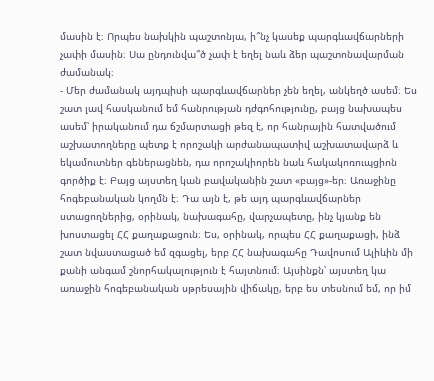մասին է։ Որպես նախկին պաշտոնյա, ի՞նչ կասեք պարգևավճարների չափի մասին։ Սա ընդունվա՞ծ չափ է եղել նաև ձեր պաշտոնավարման ժամանակ։
- Մեր ժամանակ այդպիսի պարգևավճարներ չեն եղել, անկեղծ ասեմ։ Ես շատ լավ հասկանում եմ հանրության դժգոհությունը, բայց նախապես ասեմ՝ իրականում դա ճշմարտացի թեզ է, որ հանրային հատվածում աշխատողները պետք է որոշակի արժանապատիվ աշխատավարձ և եկամուտներ գեներացնեն, դա որոշակիորեն նաև հակակոռուպցիոն գործիք է։ Բայց այստեղ կան բավականին շատ «բայց»-եր։ Առաջինը հոգեբանական կողմն է։ Դա այն է, թե այդ պարգևավճարներ ստացողներից, օրինակ, նախագահը, վարչապետը, ինչ կյանք են խոստացել ՀՀ քաղաքացուն։ Ես, օրինակ, որպես ՀՀ քաղաքացի, ինձ շատ նվաստացած եմ զգացել, երբ ՀՀ նախագահը Դավոսում Ալիևին մի քանի անգամ շնորհակալություն է հայտնում։ Այսինքն՝ այստեղ կա առաջին հոգեբանական սթրեսային վիճակը, երբ ես տեսնում եմ, որ իմ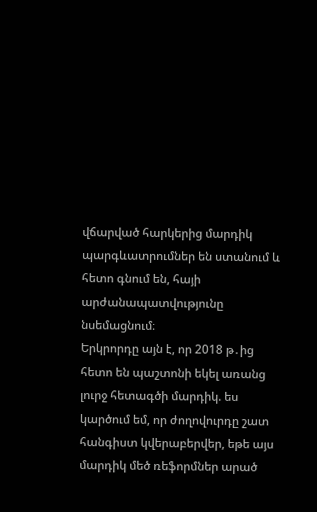վճարված հարկերից մարդիկ պարգևատրումներ են ստանում և հետո գնում են, հայի արժանապատվությունը նսեմացնում։
Երկրորդը այն է, որ 2018 թ․ից հետո են պաշտոնի եկել առանց լուրջ հետագծի մարդիկ. ես կարծում եմ, որ ժողովուրդը շատ հանգիստ կվերաբերվեր, եթե այս մարդիկ մեծ ռեֆորմներ արած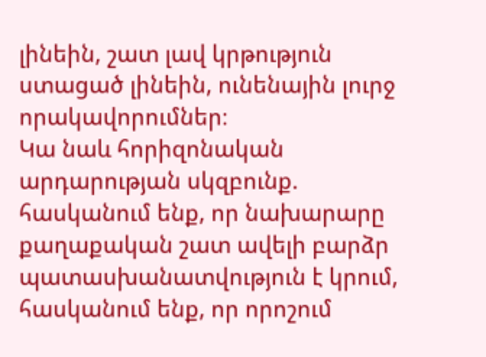լինեին, շատ լավ կրթություն ստացած լինեին, ունենային լուրջ որակավորումներ։
Կա նաև հորիզոնական արդարության սկզբունք. հասկանում ենք, որ նախարարը քաղաքական շատ ավելի բարձր պատասխանատվություն է կրում, հասկանում ենք, որ որոշում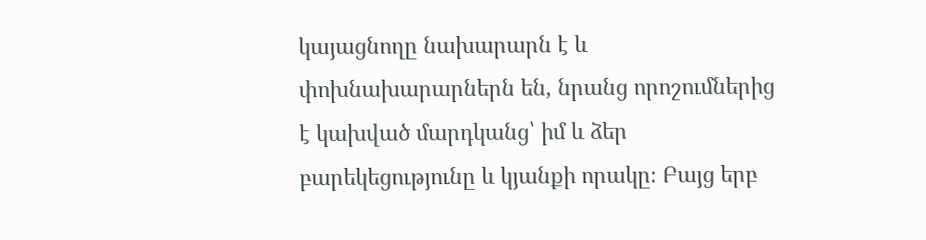կայացնողը նախարարն է և փոխնախարարներն են, նրանց որոշումներից է կախված մարդկանց՝ իմ և ձեր բարեկեցությունը և կյանքի որակը։ Բայց երբ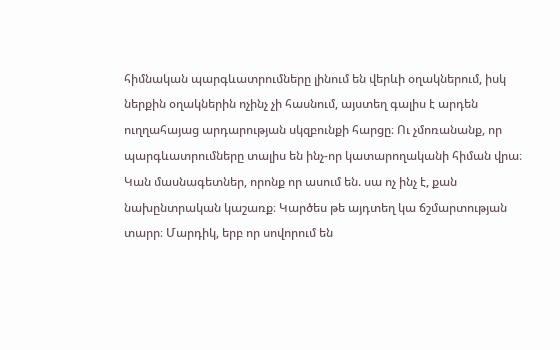հիմնական պարգևատրումները լինում են վերևի օղակներում, իսկ ներքին օղակներին ոչինչ չի հասնում, այստեղ գալիս է արդեն ուղղահայաց արդարության սկզբունքի հարցը։ Ու չմոռանանք, որ պարգևատրումները տալիս են ինչ-որ կատարողականի հիման վրա։
Կան մասնագետներ, որոնք որ ասում են. սա ոչ ինչ է, քան նախընտրական կաշառք։ Կարծես թե այդտեղ կա ճշմարտության տարր։ Մարդիկ, երբ որ սովորում են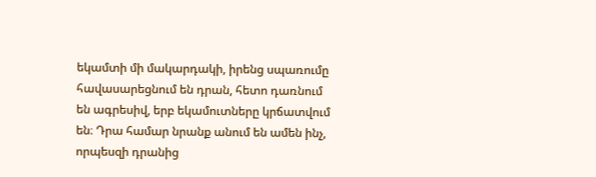եկամտի մի մակարդակի, իրենց սպառումը հավասարեցնում են դրան, հետո դառնում են ագրեսիվ, երբ եկամուտները կրճատվում են։ Դրա համար նրանք անում են ամեն ինչ, որպեսզի դրանից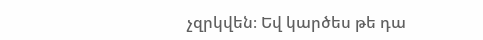չզրկվեն։ Եվ կարծես թե դա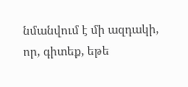նմանվում է մի ազդակի, որ, գիտեք, եթե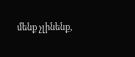մենք չլինենք,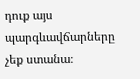դուք այս պարգևավճարները չեք ստանա։